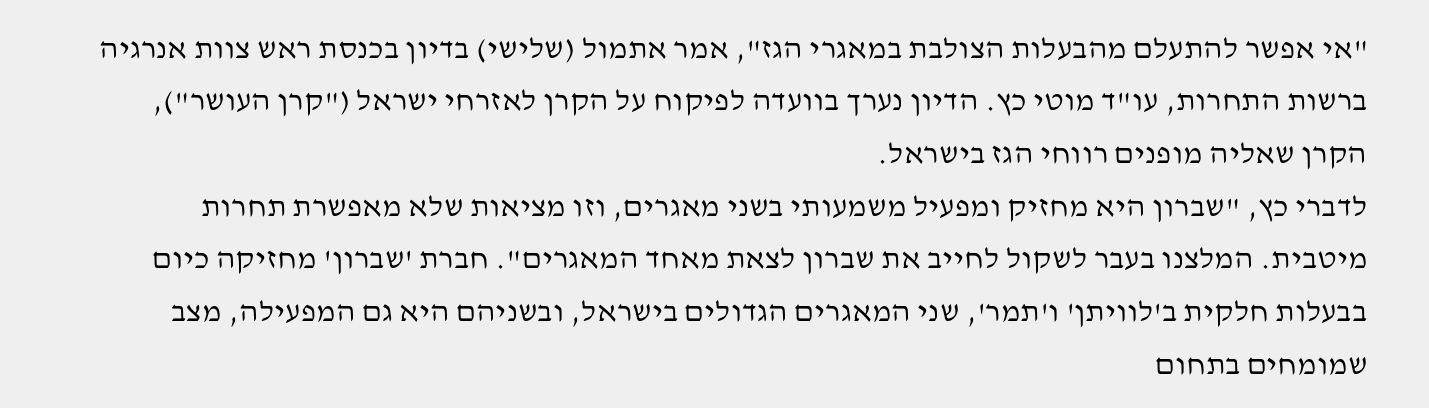"אי אפשר להתעלם מהבעלות הצולבת במאגרי הגז", אמר אתמול (שלישי) בדיון בכנסת ראש צוות אנרגיה ברשות התחרות, עו"ד מוטי כץ. הדיון נערך בוועדה לפיקוח על הקרן לאזרחי ישראל ("קרן העושר"), הקרן שאליה מופנים רווחי הגז בישראל.
לדברי כץ, "שברון היא מחזיק ומפעיל משמעותי בשני מאגרים, וזו מציאות שלא מאפשרת תחרות מיטבית. המלצנו בעבר לשקול לחייב את שברון לצאת מאחד המאגרים". חברת 'שברון' מחזיקה כיום בבעלות חלקית ב'לוויתן' ו'תמר', שני המאגרים הגדולים בישראל, ובשניהם היא גם המפעילה, מצב שמומחים בתחום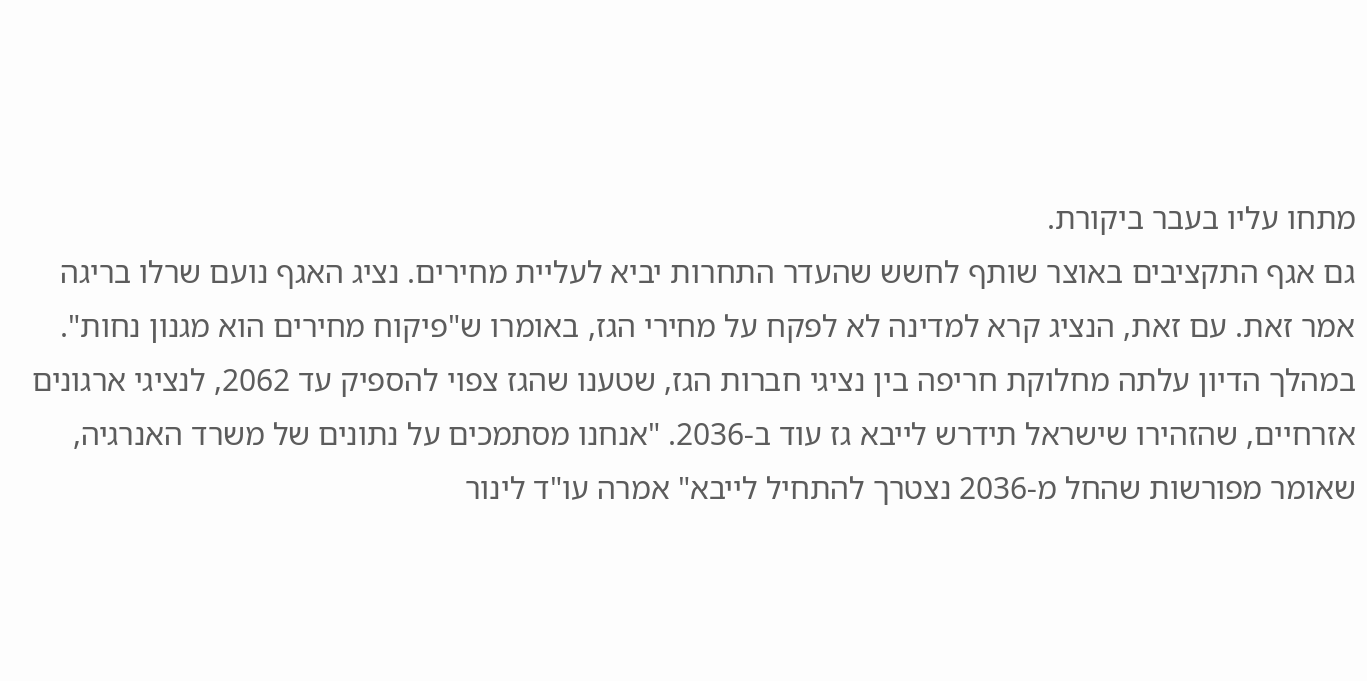מתחו עליו בעבר ביקורת.
גם אגף התקציבים באוצר שותף לחשש שהעדר התחרות יביא לעליית מחירים. נציג האגף נועם שרלו בריגה אמר זאת. עם זאת, הנציג קרא למדינה לא לפקח על מחירי הגז, באומרו ש"פיקוח מחירים הוא מגנון נחות".
במהלך הדיון עלתה מחלוקת חריפה בין נציגי חברות הגז, שטענו שהגז צפוי להספיק עד 2062, לנציגי ארגונים אזרחיים, שהזהירו שישראל תידרש לייבא גז עוד ב-2036. "אנחנו מסתמכים על נתונים של משרד האנרגיה, שאומר מפורשות שהחל מ-2036 נצטרך להתחיל לייבא" אמרה עו"ד לינור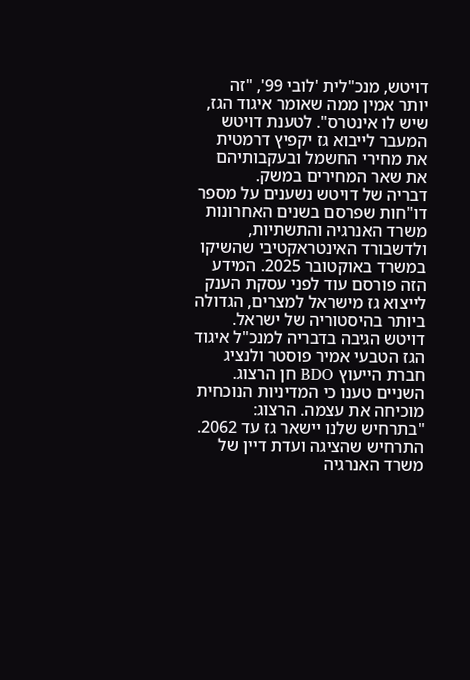דויטש, מנכ"לית 'לובי 99', "זה יותר אמין ממה שאומר איגוד הגז, שיש לו אינטרס". לטענת דויטש המעבר לייבוא גז יקפיץ דרמטית את מחירי החשמל ובעקבותיהם את שאר המחירים במשק.
דבריה של דויטש נשענים על מספר דו"חות שפרסם בשנים האחרונות משרד האנרגיה והתשתיות, ולדשבורד האינטראקטיבי שהשיקו במשרד באוקטובר 2025. המידע הזה פורסם עוד לפני עסקת הענק לייצוא גז מישראל למצרים, הגדולה ביותר בהיסטוריה של ישראל.
דויטש הגיבה בדבריה למנכ"ל איגוד הגז הטבעי אמיר פוסטר ולנציג חברת הייעוץ BDO חן הרצוג. השניים טענו כי המדיניות הנוכחית מוכיחה את עצמה. הרצוג: "בתרחיש שלנו יישאר גז עד 2062. התרחיש שהציגה ועדת דיין של משרד האנרגיה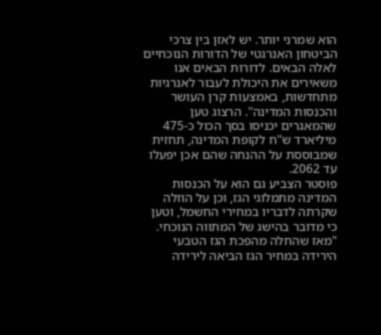הוא שמרני יותר. יש לאזן בין צרכי הביטחון האנרגטי של הדורות הנוכחיים לאלה הבאים. לדורות הבאים אנו משאירים את היכולת לעבור לאנרגיות מתחדשות, באמצעות קרן העושר והכנסות המדינה". הרצוג טען שהמאגרים יכניסו בסך הכול כ-475 מיליארד ש"ח לקופת המדינה, תחזית שמבוססת על ההנחה שהם אכן יפעלו עד 2062.
פוסטר הצביע גם הוא על הכנסות המדינה מתמלוגי הגז, וכן על הוזלה שקרתה לדבריו במחירי החשמל, וטען כי מדובר בהישג של המתווה הנוכחי. "מאז שהחלה מהפכת הגז הטבעי הירידה במחיר הגז הביאה לירידה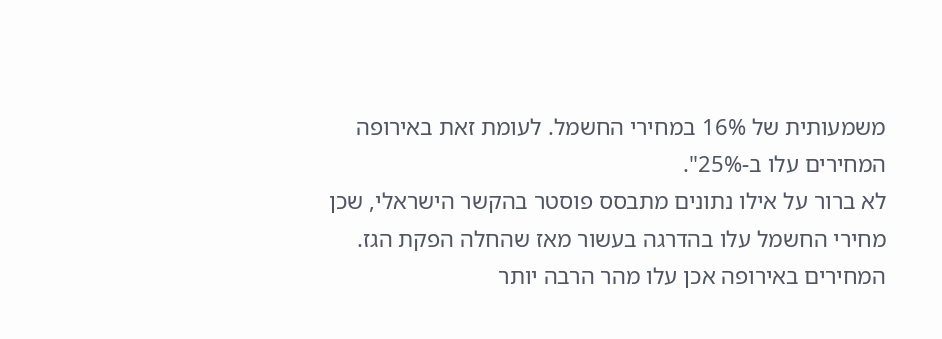משמעותית של 16% במחירי החשמל. לעומת זאת באירופה המחירים עלו ב-25%".
לא ברור על אילו נתונים מתבסס פוסטר בהקשר הישראלי, שכן מחירי החשמל עלו בהדרגה בעשור מאז שהחלה הפקת הגז. המחירים באירופה אכן עלו מהר הרבה יותר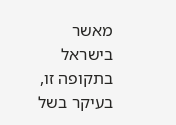מאשר בישראל בתקופה זו, בעיקר בשל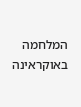המלחמה באוקראינה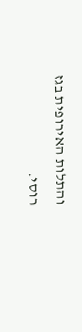והתלות האירופית בגז רוסי.